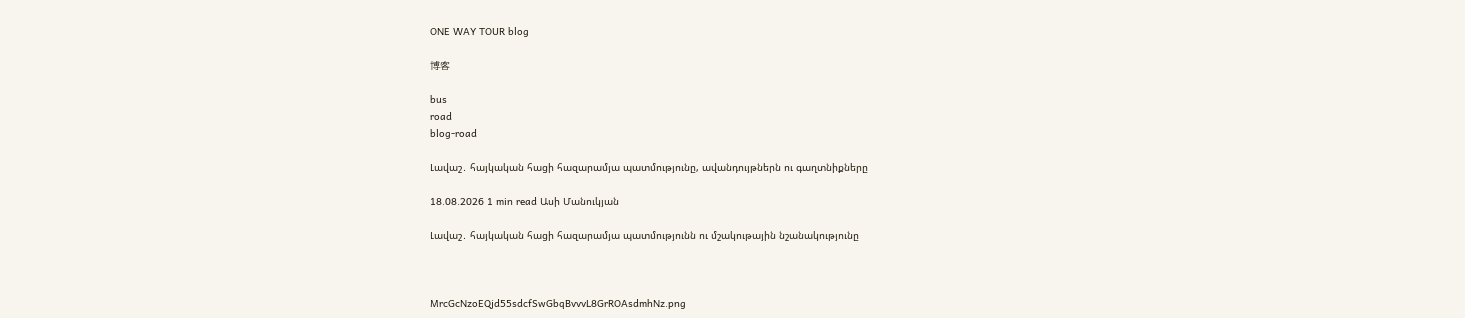ONE WAY TOUR blog

博客

bus
road
blog-road

Լավաշ․ հայկական հացի հազարամյա պատմությունը, ավանդույթներն ու գաղտնիքները

18.08.2026 1 min read Ասի Մանուկյան

Լավաշ․ հայկական հացի հազարամյա պատմությունն ու մշակութային նշանակությունը



MrcGcNzoEQjd55sdcfSwGbqBvvvL8GrROAsdmhNz.png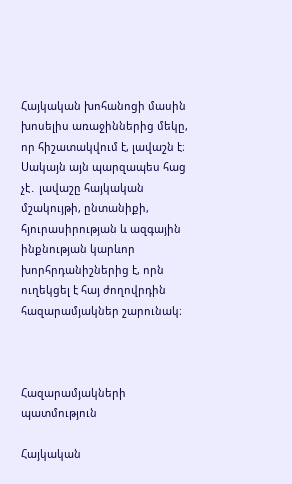Հայկական խոհանոցի մասին խոսելիս առաջիններից մեկը, որ հիշատակվում է, լավաշն է։ Սակայն այն պարզապես հաց չէ․ լավաշը հայկական մշակույթի, ընտանիքի, հյուրասիրության և ազգային ինքնության կարևոր խորհրդանիշներից է, որն ուղեկցել է հայ ժողովրդին հազարամյակներ շարունակ։



Հազարամյակների պատմություն

Հայկական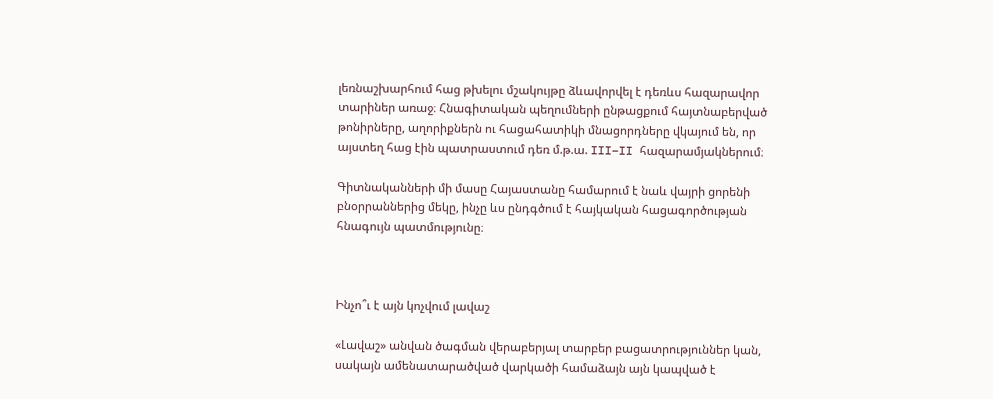լեռնաշխարհում հաց թխելու մշակույթը ձևավորվել է դեռևս հազարավոր տարիներ առաջ։ Հնագիտական պեղումների ընթացքում հայտնաբերված թոնիրները, աղորիքներն ու հացահատիկի մնացորդները վկայում են, որ այստեղ հաց էին պատրաստում դեռ մ.թ.ա. III–II հազարամյակներում։

Գիտնականների մի մասը Հայաստանը համարում է նաև վայրի ցորենի բնօրրաններից մեկը, ինչը ևս ընդգծում է հայկական հացագործության հնագույն պատմությունը։



Ինչո՞ւ է այն կոչվում լավաշ

«Լավաշ» անվան ծագման վերաբերյալ տարբեր բացատրություններ կան, սակայն ամենատարածված վարկածի համաձայն այն կապված է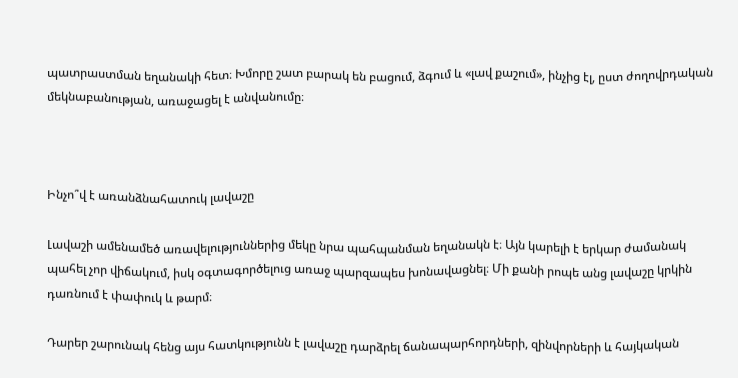պատրաստման եղանակի հետ։ Խմորը շատ բարակ են բացում, ձգում և «լավ քաշում», ինչից էլ, ըստ ժողովրդական մեկնաբանության, առաջացել է անվանումը։



Ինչո՞վ է առանձնահատուկ լավաշը

Լավաշի ամենամեծ առավելություններից մեկը նրա պահպանման եղանակն է։ Այն կարելի է երկար ժամանակ պահել չոր վիճակում, իսկ օգտագործելուց առաջ պարզապես խոնավացնել։ Մի քանի րոպե անց լավաշը կրկին դառնում է փափուկ և թարմ։

Դարեր շարունակ հենց այս հատկությունն է լավաշը դարձրել ճանապարհորդների, զինվորների և հայկական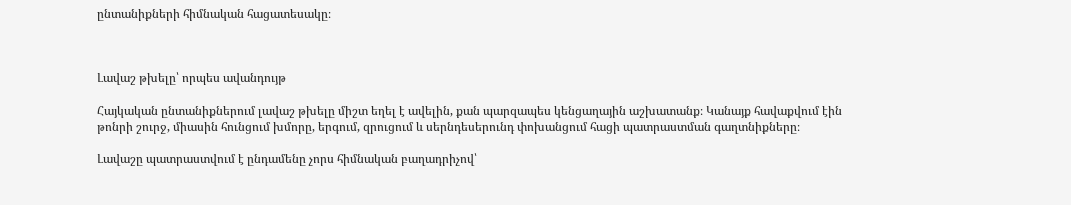ընտանիքների հիմնական հացատեսակը։



Լավաշ թխելը՝ որպես ավանդույթ

Հայկական ընտանիքներում լավաշ թխելը միշտ եղել է ավելին, քան պարզապես կենցաղային աշխատանք։ Կանայք հավաքվում էին թոնրի շուրջ, միասին հունցում խմորը, երգում, զրուցում և սերնդեսերունդ փոխանցում հացի պատրաստման գաղտնիքները։

Լավաշը պատրաստվում է ընդամենը չորս հիմնական բաղադրիչով՝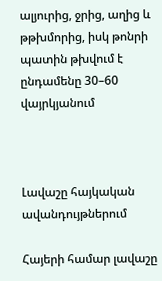ալյուրից, ջրից, աղից և թթխմորից, իսկ թոնրի պատին թխվում է ընդամենը 30–60 վայրկյանում



Լավաշը հայկական ավանդույթներում

Հայերի համար լավաշը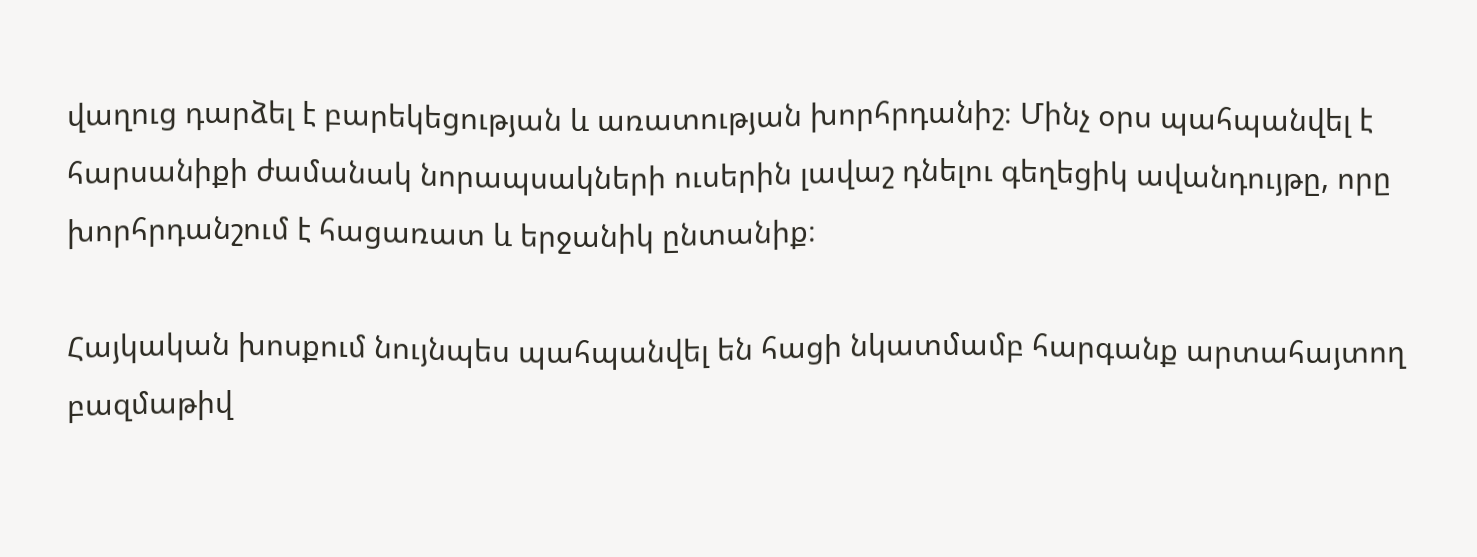վաղուց դարձել է բարեկեցության և առատության խորհրդանիշ։ Մինչ օրս պահպանվել է հարսանիքի ժամանակ նորապսակների ուսերին լավաշ դնելու գեղեցիկ ավանդույթը, որը խորհրդանշում է հացառատ և երջանիկ ընտանիք։

Հայկական խոսքում նույնպես պահպանվել են հացի նկատմամբ հարգանք արտահայտող բազմաթիվ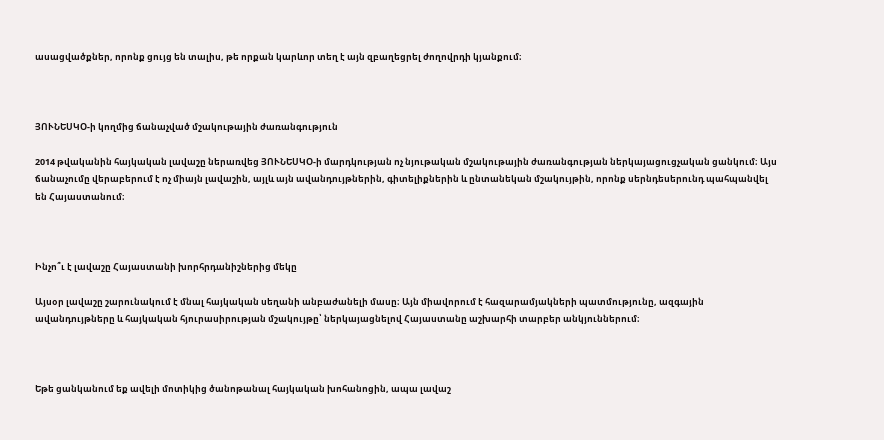ասացվածքներ, որոնք ցույց են տալիս, թե որքան կարևոր տեղ է այն զբաղեցրել ժողովրդի կյանքում։



ՅՈՒՆԵՍԿՕ-ի կողմից ճանաչված մշակութային ժառանգություն

2014 թվականին հայկական լավաշը ներառվեց ՅՈՒՆԵՍԿՕ-ի մարդկության ոչ նյութական մշակութային ժառանգության ներկայացուցչական ցանկում։ Այս ճանաչումը վերաբերում է ոչ միայն լավաշին, այլև այն ավանդույթներին, գիտելիքներին և ընտանեկան մշակույթին, որոնք սերնդեսերունդ պահպանվել են Հայաստանում։



Ինչո՞ւ է լավաշը Հայաստանի խորհրդանիշներից մեկը

Այսօր լավաշը շարունակում է մնալ հայկական սեղանի անբաժանելի մասը։ Այն միավորում է հազարամյակների պատմությունը, ազգային ավանդույթները և հայկական հյուրասիրության մշակույթը՝ ներկայացնելով Հայաստանը աշխարհի տարբեր անկյուններում։



Եթե ցանկանում եք ավելի մոտիկից ծանոթանալ հայկական խոհանոցին, ապա լավաշ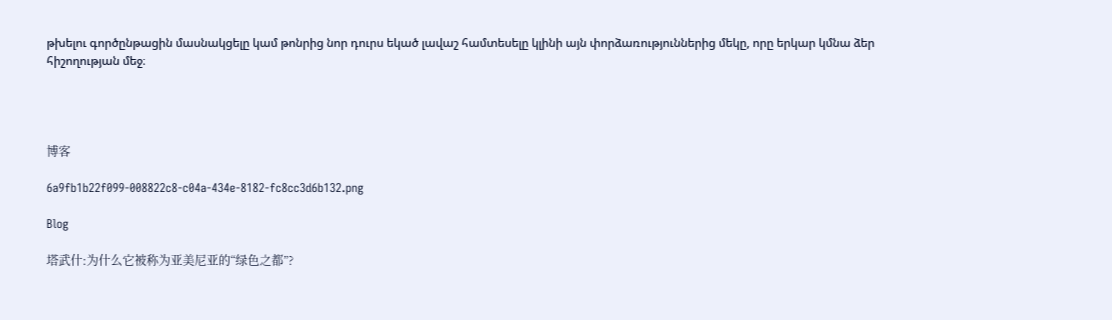թխելու գործընթացին մասնակցելը կամ թոնրից նոր դուրս եկած լավաշ համտեսելը կլինի այն փորձառություններից մեկը, որը երկար կմնա ձեր հիշողության մեջ։




博客

6a9fb1b22f099-008822c8-c04a-434e-8182-fc8cc3d6b132.png

Blog

塔武什:为什么它被称为亚美尼亚的“绿色之都”?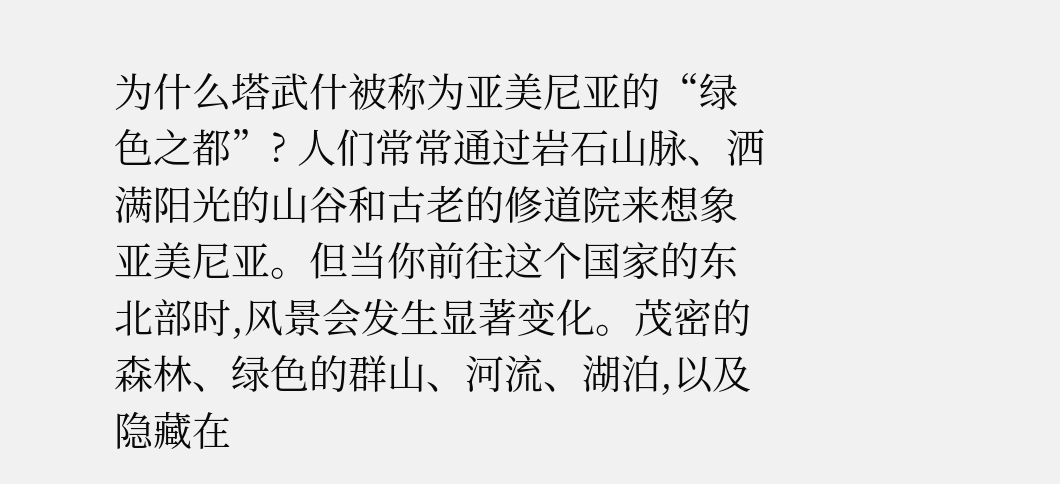为什么塔武什被称为亚美尼亚的“绿色之都”? 人们常常通过岩石山脉、洒满阳光的山谷和古老的修道院来想象亚美尼亚。但当你前往这个国家的东北部时,风景会发生显著变化。茂密的森林、绿色的群山、河流、湖泊,以及隐藏在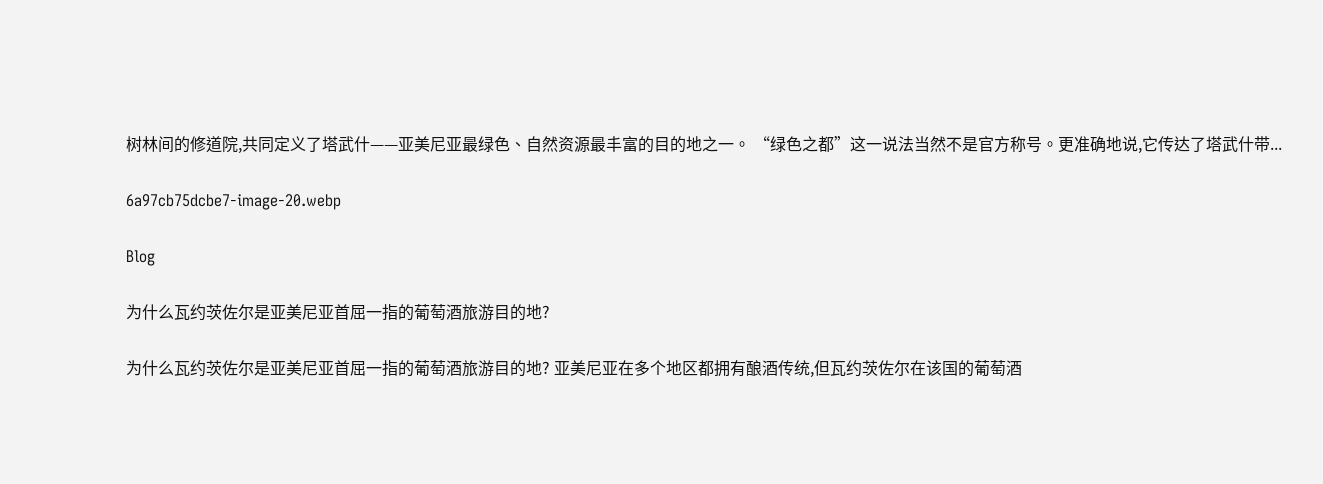树林间的修道院,共同定义了塔武什——亚美尼亚最绿色、自然资源最丰富的目的地之一。 “绿色之都”这一说法当然不是官方称号。更准确地说,它传达了塔武什带...

6a97cb75dcbe7-image-20.webp

Blog

为什么瓦约茨佐尔是亚美尼亚首屈一指的葡萄酒旅游目的地?

为什么瓦约茨佐尔是亚美尼亚首屈一指的葡萄酒旅游目的地? 亚美尼亚在多个地区都拥有酿酒传统,但瓦约茨佐尔在该国的葡萄酒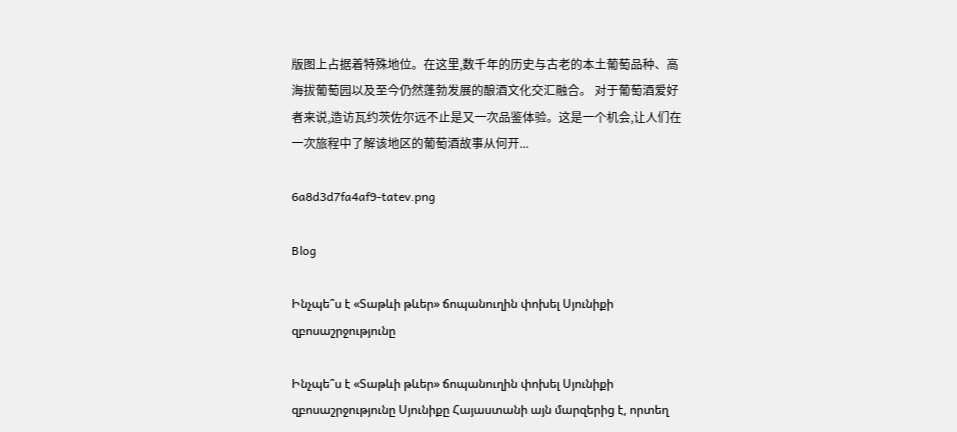版图上占据着特殊地位。在这里,数千年的历史与古老的本土葡萄品种、高海拔葡萄园以及至今仍然蓬勃发展的酿酒文化交汇融合。 对于葡萄酒爱好者来说,造访瓦约茨佐尔远不止是又一次品鉴体验。这是一个机会,让人们在一次旅程中了解该地区的葡萄酒故事从何开...

6a8d3d7fa4af9-tatev.png

Blog

Ինչպե՞ս է «Տաթևի թևեր» ճոպանուղին փոխել Սյունիքի զբոսաշրջությունը

Ինչպե՞ս է «Տաթևի թևեր» ճոպանուղին փոխել Սյունիքի զբոսաշրջությունը Սյունիքը Հայաստանի այն մարզերից է, որտեղ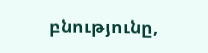բնությունը,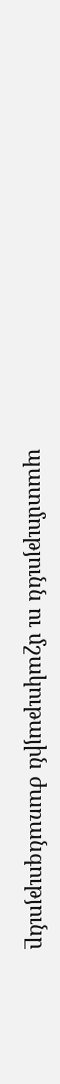պատմությունն ու մշակութային ժառանգությունը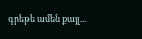գրեթե ամեն քայլ...